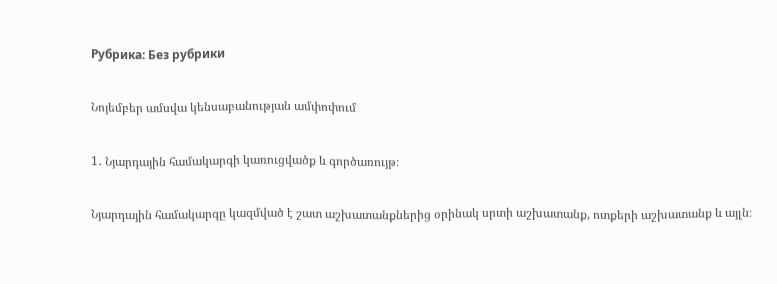Рубрика: Без рубрики

Նոյեմբեր ամսվա կենսաբանության ամփոփում

1․ Նյարդային համակարգի կառուցվածք և գործառույթ։

Նյարդային համակարգը կազմված է շատ աշխատանքներից օրինակ սրտի աշխատանք, ոտքերի աշխատանք և այլն։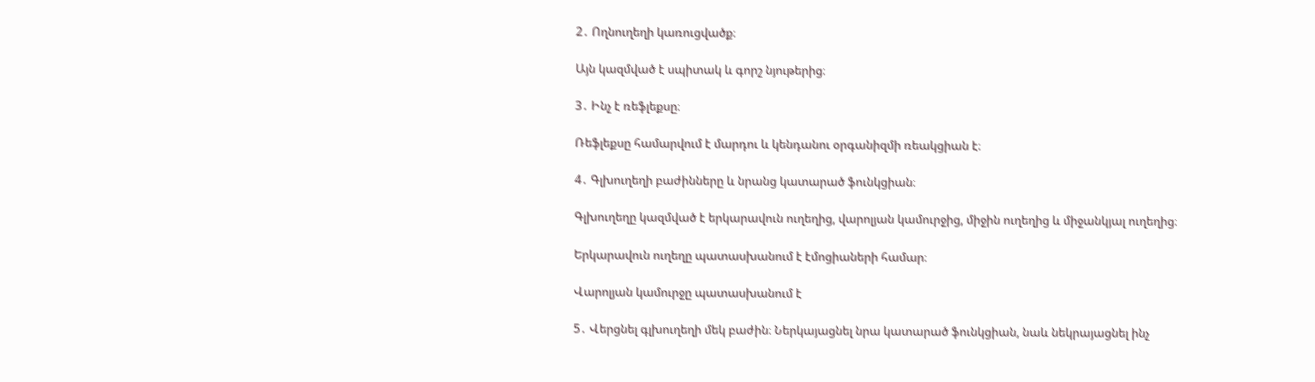2․ Ողնուղեղի կառուցվածք։

Այն կազմված է սպիտակ և գորշ նյութերից։

3․ Ինչ է ռեֆլեքսը։

Ռեֆլեքսը համարվում է մարդու և կենդանու օրգանիզմի ռեակցիան է։

4․ Գլխուղեղի բաժինները և նրանց կատարած ֆունկցիան։

Գլխուղեղը կազմված է երկարավուն ուղեղից, վարոլյան կամուրջից, միջին ուղեղից և միջանկյալ ուղեղից։

Երկարավուն ուղեղը պատասխանում է էմոցիաների համար։

Վարոլյան կամուրջը պատասխանում է

5․ Վերցնել գլխուղեղի մեկ բաժին։ Ներկայացնել նրա կատարած ֆունկցիան, նաև նեկրայացնել ինչ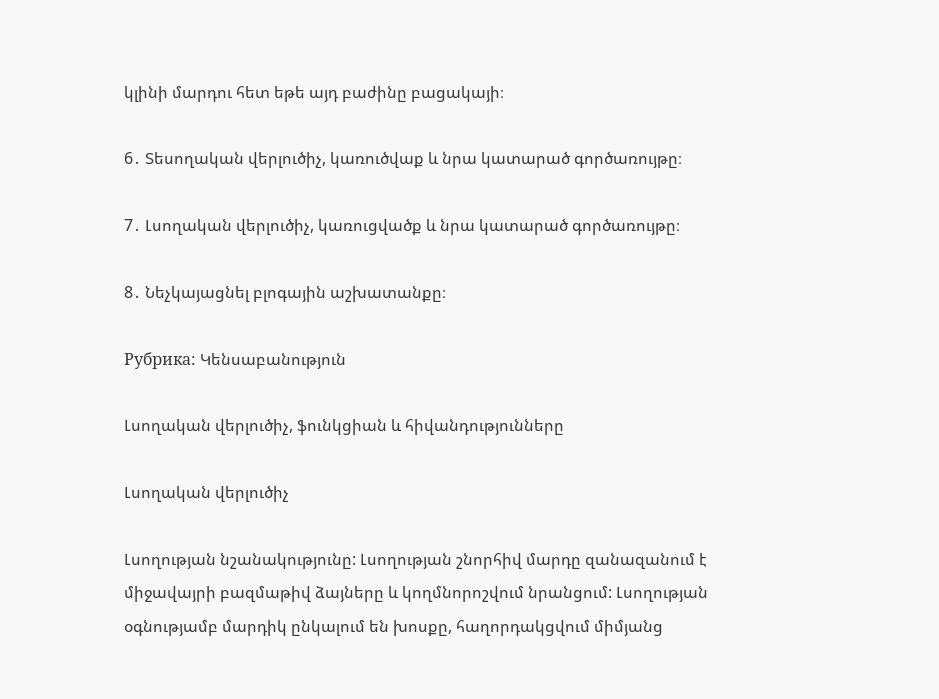կլինի մարդու հետ եթե այդ բաժինը բացակայի։

6․ Տեսողական վերլուծիչ, կառուծվաք և նրա կատարած գործառույթը։

7․ Լսողական վերլուծիչ, կառուցվածք և նրա կատարած գործառույթը։

8․ Նեչկայացնել բլոգային աշխատանքը։

Рубрика: Կենսաբանություն

Լսողական վերլուծիչ, ֆունկցիան և հիվանդությունները

Լսողական վերլուծիչ

Լսողության նշանակությունը: Լսողության շնորհիվ մարդը զանազանում է միջավայրի բազմաթիվ ձայները և կողմնորոշվում նրանցում: Լսողության օգնությամբ մարդիկ ընկալում են խոսքը, հաղորդակցվում միմյանց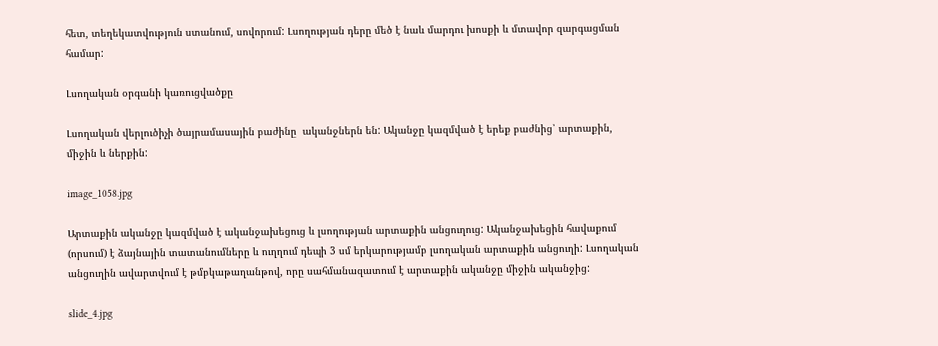հետ, տեղեկատվություն ստանում, սովորում: Լսողության դերը մեծ է նաև մարդու խոսքի և մտավոր զարգացման համար:

Լսողական օրգանի կառուցվածքը

Լսողական վերլուծիչի ծայրամասային բաժինը  ականջներն են: Ականջը կազմված է երեք բաժնից՝ արտաքին, միջին և ներքին:

image_1058.jpg

Արտաքին ականջը կազմված է ականջախեցուց և լսողության արտաքին անցուղուց: Ականջախեցին հավաքում (որսում) է ձայնային տատանումները և ուղղում դեպի 3 սմ երկարությամբ լսողական արտաքին անցուղի: Լսողական անցուղին ավարտվում է թմբկաթաղանթով, որը սահմանազատում է արտաքին ականջը միջին ականջից:

slide_4.jpg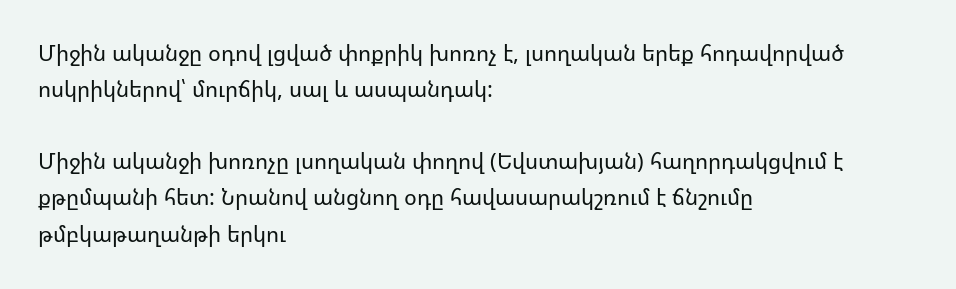Միջին ականջը օդով լցված փոքրիկ խոռոչ է, լսողական երեք հոդավորված ոսկրիկներով՝ մուրճիկ, սալ և ասպանդակ:

Միջին ականջի խոռոչը լսողական փողով (Եվստախյան) հաղորդակցվում է քթըմպանի հետ: Նրանով անցնող օդը հավասարակշռում է ճնշումը թմբկաթաղանթի երկու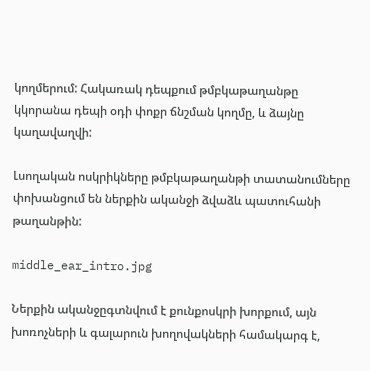կողմերում: Հակառակ դեպքում թմբկաթաղանթը կկորանա դեպի օդի փոքր ճնշման կողմը, և ձայնը կաղավաղվի:

Լսողական ոսկրիկները թմբկաթաղանթի տատանումները փոխանցում են ներքին ականջի ձվաձև պատուհանի թաղանթին:

middle_ear_intro.jpg

Ներքին ականջըգտնվում է քունքոսկրի խորքում, այն խոռոչների և գալարուն խողովակների համակարգ է,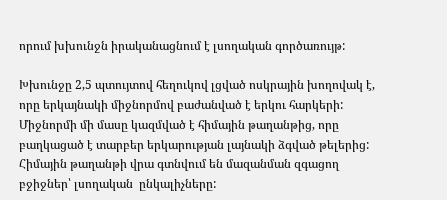որում խխունջն իրականացնում է լսողական գործառույթ:

Խխունջը 2,5 պտույտով հեղուկով լցված ոսկրային խողովակ է, որը երկայնակի միջնորմով բաժանված է երկու հարկերի: Միջնորմի մի մասը կազմված է հիմային թաղանթից, որը բաղկացած է տարբեր երկարության լայնակի ձգված թելերից: Հիմային թաղանթի վրա գտնվում են մազանման զգացող բջիջներ՝ լսողական  ընկալիչները: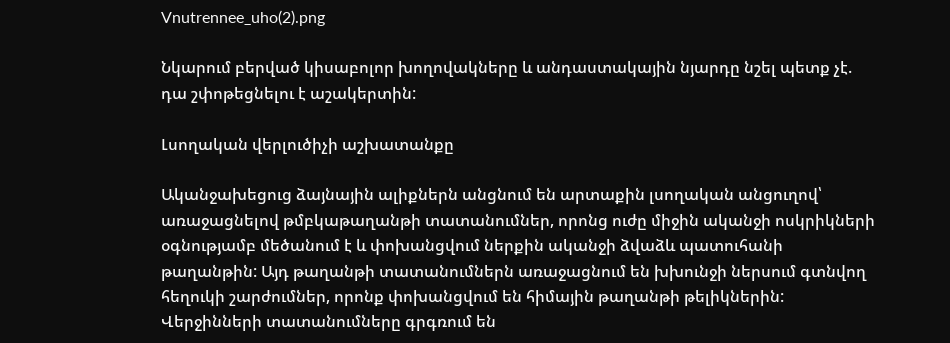Vnutrennee_uho(2).png

Նկարում բերված կիսաբոլոր խողովակները և անդաստակային նյարդը նշել պետք չէ. դա շփոթեցնելու է աշակերտին:

Լսողական վերլուծիչի աշխատանքը

Ականջախեցուց ձայնային ալիքներն անցնում են արտաքին լսողական անցուղով՝ առաջացնելով թմբկաթաղանթի տատանումներ, որոնց ուժը միջին ականջի ոսկրիկների օգնությամբ մեծանում է և փոխանցվում ներքին ականջի ձվաձև պատուհանի թաղանթին: Այդ թաղանթի տատանումներն առաջացնում են խխունջի ներսում գտնվող հեղուկի շարժումներ, որոնք փոխանցվում են հիմային թաղանթի թելիկներին: Վերջինների տատանումները գրգռում են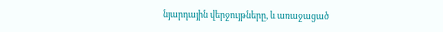նյարդային վերջույթները, և առաջացած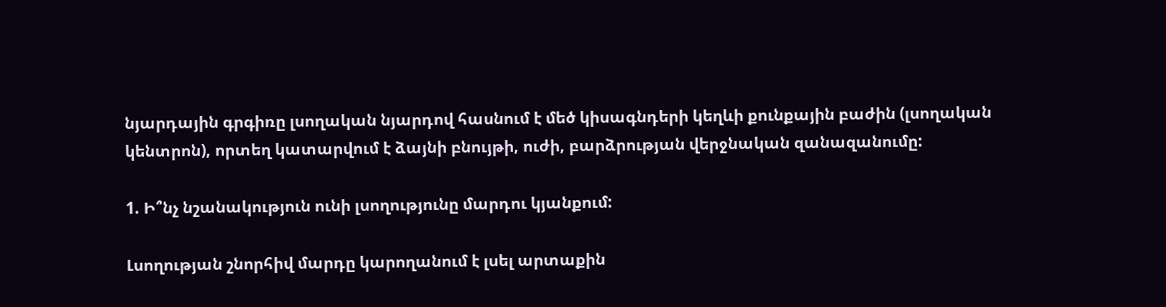նյարդային գրգիռը լսողական նյարդով հասնում է մեծ կիսագնդերի կեղևի քունքային բաժին (լսողական կենտրոն), որտեղ կատարվում է ձայնի բնույթի, ուժի, բարձրության վերջնական զանազանումը:

1. Ի՞նչ նշանակություն ունի լսողությունը մարդու կյանքում:

Լսողության շնորհիվ մարդը կարողանում է լսել արտաքին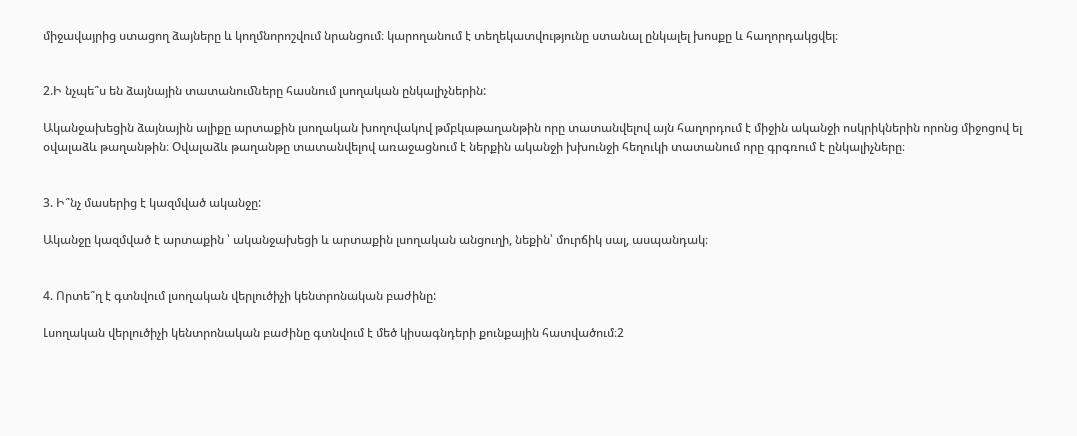միջավայրից ստացող ձայները և կողմնորոշվում նրանցում։ կարողանում է տեղեկատվությունը ստանալ ընկալել խոսքը և հաղորդակցվել։


2.Ի նչպե՞ս են ձայնային տատանուﬓերը հասնում լսողական ընկալիչներին:

Ականջախեցին ձայնային ալիքը արտաքին լսողական խողովակով թմբկաթաղանթին որը տատանվելով այն հաղորդում է միջին ականջի ոսկրիկներին որոնց միջոցով ել օվալաձև թաղանթին։ Օվալաձև թաղանթը տատանվելով առաջացնում է ներքին ականջի խխունջի հեղուկի տատանում որը գրգռում է ընկալիչները։


3. Ի՞նչ մասերից է կազմված ականջը:

Ականջը կազմված է արտաքին ՝ ականջախեցի և արտաքին լսողական անցուղի, նեքին՝ մուրճիկ սալ, ասպանդակ։


4. Որտե՞ղ է գտնվում լսողական վերլուծիչի կենտրոնական բաժինը:

Լսողական վերլուծիչի կենտրոնական բաժինը գտնվում է մեծ կիսագնդերի քունքային հատվածում։2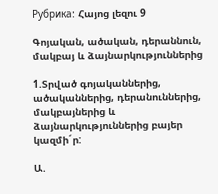Рубрика: Հայոց լեզու 9

Գոյական, ածական, դերաննուն, մակբայ և ձայնարկություններից

1.Տրված գոյականներից, ածականներից, դերանուններից, մակբայներից և ձայնարկություններից բայեր կազմի´ր:

Ա.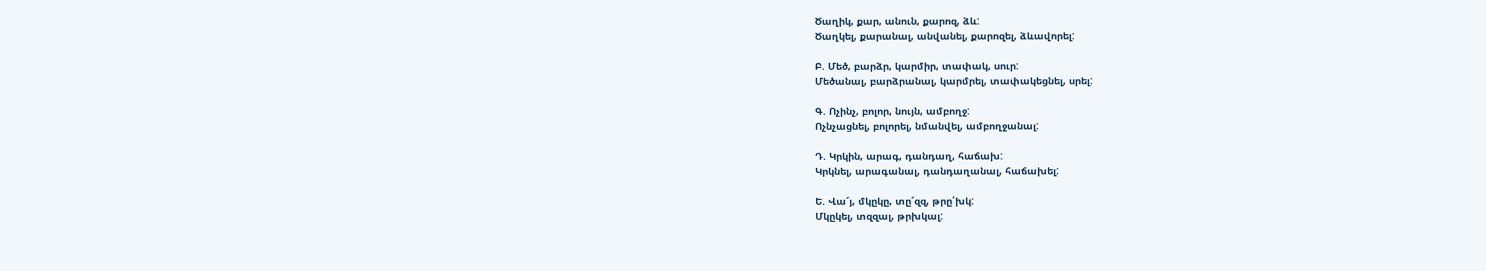Ծաղիկ, քար, անուն, քարոզ, ձև:
Ծաղկել, քարանալ, անվանել, քարոզել, ձևավորել:

Բ. Մեծ, բարձր, կարմիր, տափակ, սուր:
Մեծանալ, բարձրանալ, կարմրել, տափակեցնել, սրել:

Գ. Ոչինչ, բոլոր, նույն, ամբողջ:
Ոչնչացնել, բոլորել, նմանվել, ամբողջանալ:

Դ. Կրկին, արագ, դանդաղ, հաճախ:
Կրկնել, արագանալ, դանդաղանալ, հաճախել:

Ե. Վա՜յ, մկըկը, տը՜զզ, թրը՛խկ:
Մկըկել, տզզալ, թրխկալ: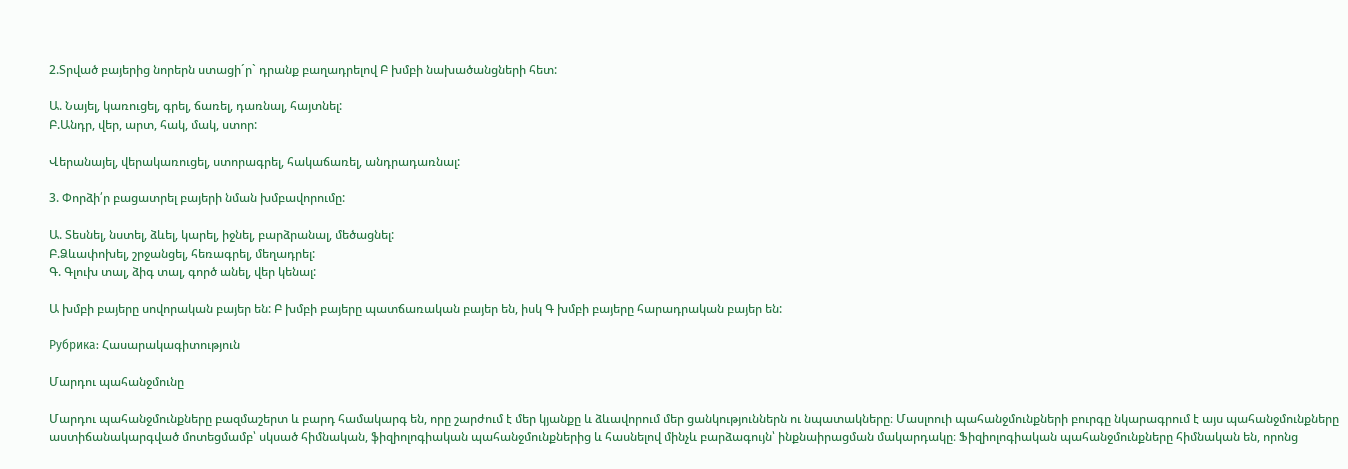2.Տրված բայերից նորերն ստացի´ր` դրանք բաղադրելով Բ խմբի նախածանցների հետ:

Ա. Նայել, կառուցել, գրել, ճառել, դառնալ, հայտնել:
Բ.Անդր, վեր, արտ, հակ, մակ, ստոր:

Վերանայել, վերակառուցել, ստորագրել, հակաճառել, անդրադառնալ:

3. Փորձի՛ր բացատրել բայերի նման խմբավորումը:

Ա. Տեսնել, նստել, ձևել, կարել, իջնել, բարձրանալ, մեծացնել:
Բ.Ձևափոխել, շրջանցել, հեռագրել, մեղադրել:
Գ. Գլուխ տալ, ձիգ տալ, գործ անել, վեր կենալ:

Ա խմբի բայերը սովորական բայեր են: Բ խմբի բայերը պատճառական բայեր են, իսկ Գ խմբի բայերը հարադրական բայեր են:

Рубрика: Հասարակագիտություն

Մարդու պահանջմունը

Մարդու պահանջմունքները բազմաշերտ և բարդ համակարգ են, որը շարժում է մեր կյանքը և ձևավորում մեր ցանկություններն ու նպատակները։ Մասլոուի պահանջմունքների բուրգը նկարագրում է այս պահանջմունքները աստիճանակարգված մոտեցմամբ՝ սկսած հիմնական, ֆիզիոլոգիական պահանջմունքներից և հասնելով մինչև բարձագույն՝ ինքնաիրացման մակարդակը։ Ֆիզիոլոգիական պահանջմունքները հիմնական են, որոնց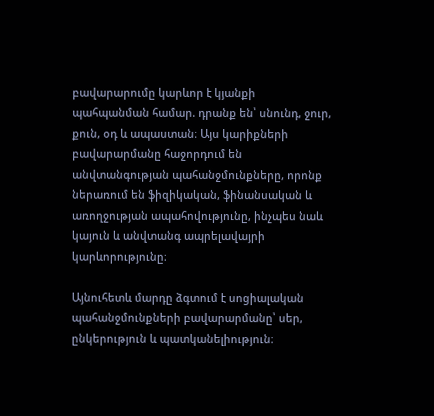բավարարումը կարևոր է կյանքի պահպանման համար. դրանք են՝ սնունդ, ջուր, քուն, օդ և ապաստան։ Այս կարիքների բավարարմանը հաջորդում են անվտանգության պահանջմունքները, որոնք ներառում են ֆիզիկական, ֆինանսական և առողջության ապահովությունը, ինչպես նաև կայուն և անվտանգ ապրելավայրի կարևորությունը։

Այնուհետև մարդը ձգտում է սոցիալական պահանջմունքների բավարարմանը՝ սեր, ընկերություն և պատկանելիություն։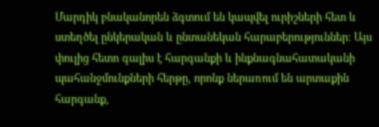Մարդիկ բնականորեն ձգտում են կապվել ուրիշների հետ և ստեղծել ընկերական և ընտանեկան հարաբերություններ։ Այս փուլից հետո գալիս է հարգանքի և ինքնագնահատականի պահանջմունքների հերթը, որոնք ներառում են արտաքին հարգանք,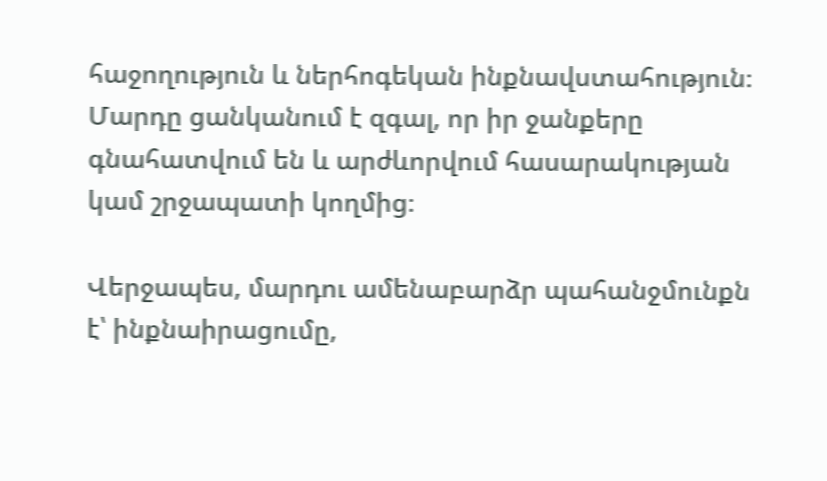հաջողություն և ներհոգեկան ինքնավստահություն։ Մարդը ցանկանում է զգալ, որ իր ջանքերը գնահատվում են և արժևորվում հասարակության կամ շրջապատի կողմից։

Վերջապես, մարդու ամենաբարձր պահանջմունքն է՝ ինքնաիրացումը,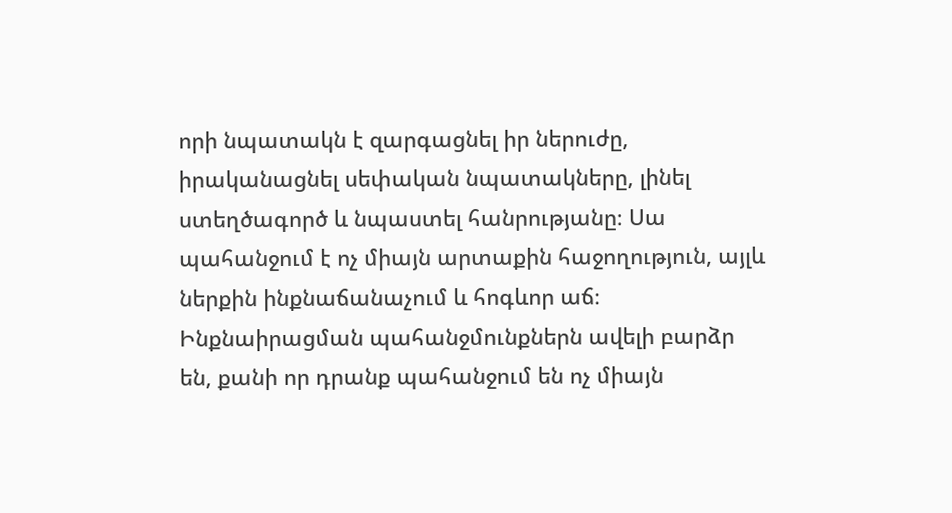որի նպատակն է զարգացնել իր ներուժը, իրականացնել սեփական նպատակները, լինել ստեղծագործ և նպաստել հանրությանը։ Սա պահանջում է ոչ միայն արտաքին հաջողություն, այլև ներքին ինքնաճանաչում և հոգևոր աճ։ Ինքնաիրացման պահանջմունքներն ավելի բարձր են, քանի որ դրանք պահանջում են ոչ միայն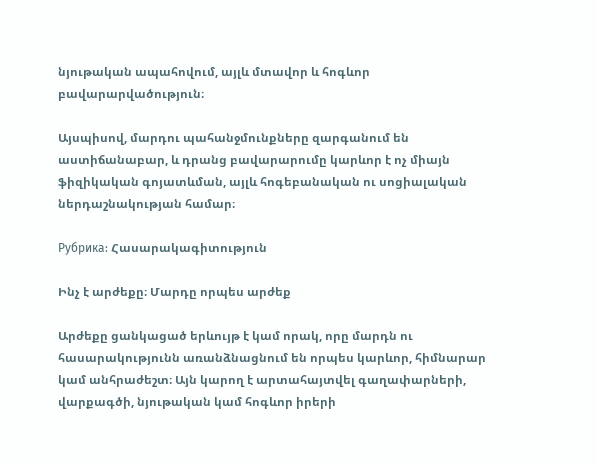նյութական ապահովում, այլև մտավոր և հոգևոր բավարարվածություն։

Այսպիսով, մարդու պահանջմունքները զարգանում են աստիճանաբար, և դրանց բավարարումը կարևոր է ոչ միայն ֆիզիկական գոյատևման, այլև հոգեբանական ու սոցիալական ներդաշնակության համար։

Рубрика: Հասարակագիտություն

Ինչ է արժեքը։ Մարդը որպես արժեք

Արժեքը ցանկացած երևույթ է կամ որակ, որը մարդն ու հասարակությունն առանձնացնում են որպես կարևոր, հիմնարար կամ անհրաժեշտ։ Այն կարող է արտահայտվել գաղափարների, վարքագծի, նյութական կամ հոգևոր իրերի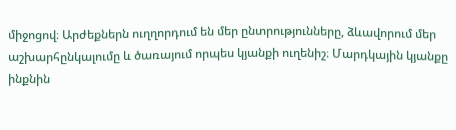միջոցով։ Արժեքներն ուղղորդում են մեր ընտրությունները, ձևավորում մեր աշխարհընկալումը և ծառայում որպես կյանքի ուղենիշ։ Մարդկային կյանքը ինքնին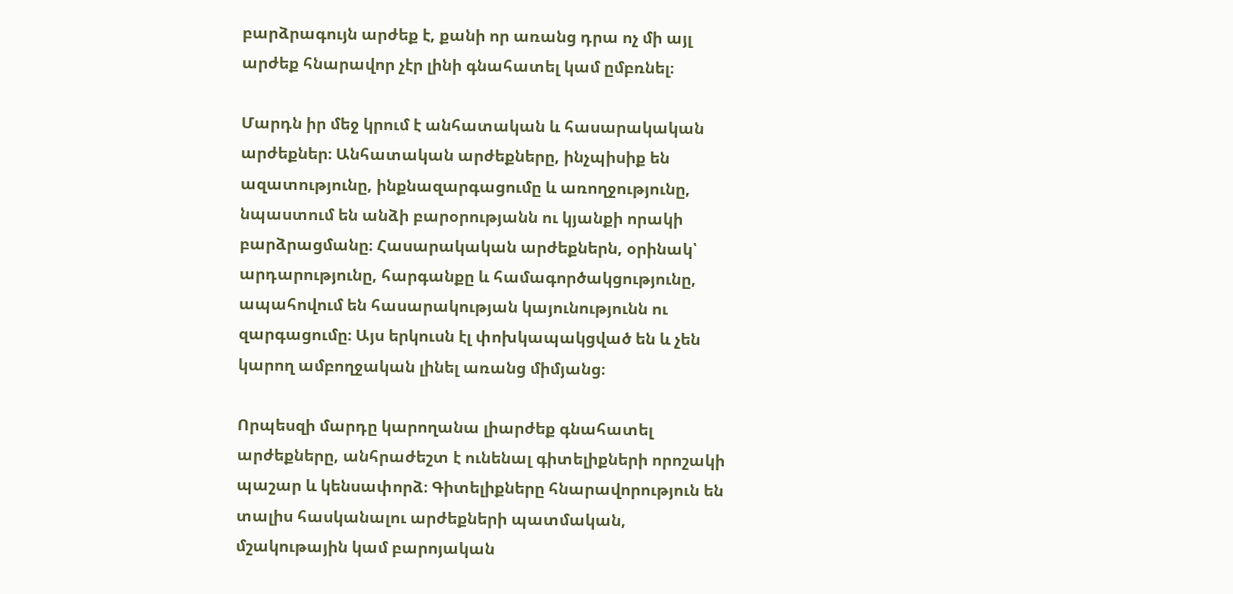բարձրագույն արժեք է, քանի որ առանց դրա ոչ մի այլ արժեք հնարավոր չէր լինի գնահատել կամ ըմբռնել։

Մարդն իր մեջ կրում է անհատական և հասարակական արժեքներ։ Անհատական արժեքները, ինչպիսիք են ազատությունը, ինքնազարգացումը և առողջությունը, նպաստում են անձի բարօրությանն ու կյանքի որակի բարձրացմանը։ Հասարակական արժեքներն, օրինակ՝ արդարությունը, հարգանքը և համագործակցությունը, ապահովում են հասարակության կայունությունն ու զարգացումը։ Այս երկուսն էլ փոխկապակցված են և չեն կարող ամբողջական լինել առանց միմյանց։

Որպեսզի մարդը կարողանա լիարժեք գնահատել արժեքները, անհրաժեշտ է ունենալ գիտելիքների որոշակի պաշար և կենսափորձ։ Գիտելիքները հնարավորություն են տալիս հասկանալու արժեքների պատմական, մշակութային կամ բարոյական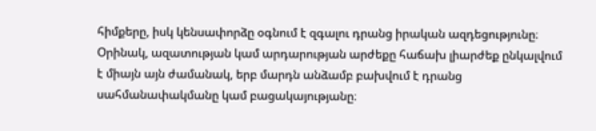հիմքերը, իսկ կենսափորձը օգնում է զգալու դրանց իրական ազդեցությունը։ Օրինակ, ազատության կամ արդարության արժեքը հաճախ լիարժեք ընկալվում է միայն այն ժամանակ, երբ մարդն անձամբ բախվում է դրանց սահմանափակմանը կամ բացակայությանը։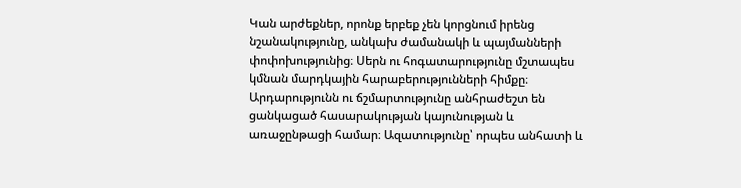Կան արժեքներ, որոնք երբեք չեն կորցնում իրենց նշանակությունը, անկախ ժամանակի և պայմանների փոփոխությունից։ Սերն ու հոգատարությունը մշտապես կմնան մարդկային հարաբերությունների հիմքը։ Արդարությունն ու ճշմարտությունը անհրաժեշտ են ցանկացած հասարակության կայունության և առաջընթացի համար։ Ազատությունը՝ որպես անհատի և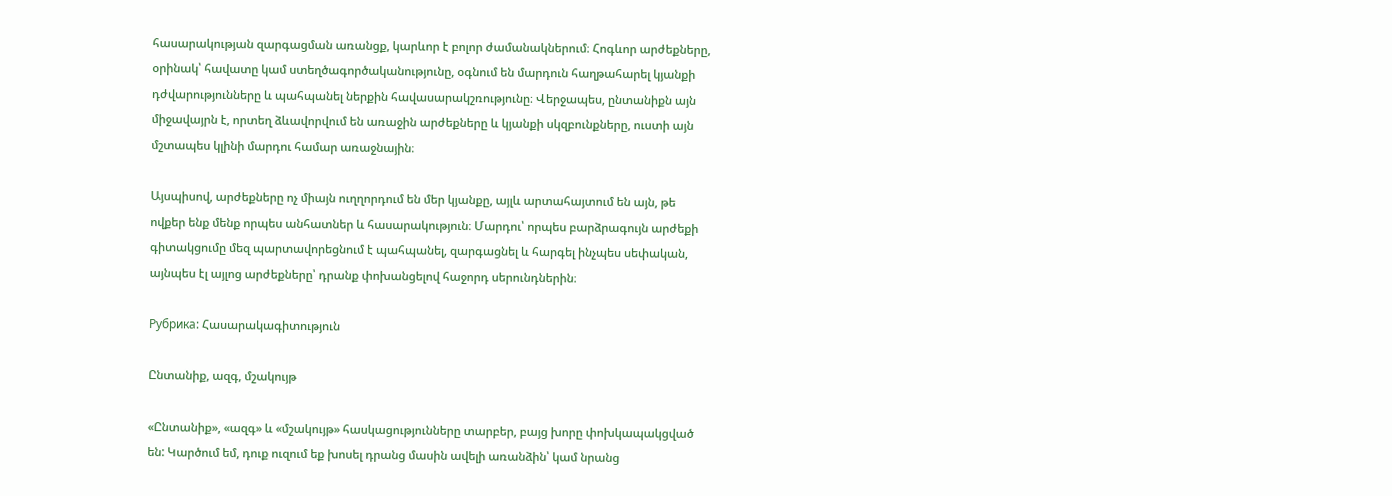հասարակության զարգացման առանցք, կարևոր է բոլոր ժամանակներում։ Հոգևոր արժեքները, օրինակ՝ հավատը կամ ստեղծագործականությունը, օգնում են մարդուն հաղթահարել կյանքի դժվարությունները և պահպանել ներքին հավասարակշռությունը։ Վերջապես, ընտանիքն այն միջավայրն է, որտեղ ձևավորվում են առաջին արժեքները և կյանքի սկզբունքները, ուստի այն մշտապես կլինի մարդու համար առաջնային։

Այսպիսով, արժեքները ոչ միայն ուղղորդում են մեր կյանքը, այլև արտահայտում են այն, թե ովքեր ենք մենք որպես անհատներ և հասարակություն։ Մարդու՝ որպես բարձրագույն արժեքի գիտակցումը մեզ պարտավորեցնում է պահպանել, զարգացնել և հարգել ինչպես սեփական, այնպես էլ այլոց արժեքները՝ դրանք փոխանցելով հաջորդ սերունդներին։

Рубрика: Հասարակագիտություն

Ընտանիք, ազգ, մշակույթ

«Ընտանիք», «ազգ» և «մշակույթ» հասկացությունները տարբեր, բայց խորը փոխկապակցված են: Կարծում եմ, դուք ուզում եք խոսել դրանց մասին ավելի առանձին՝ կամ նրանց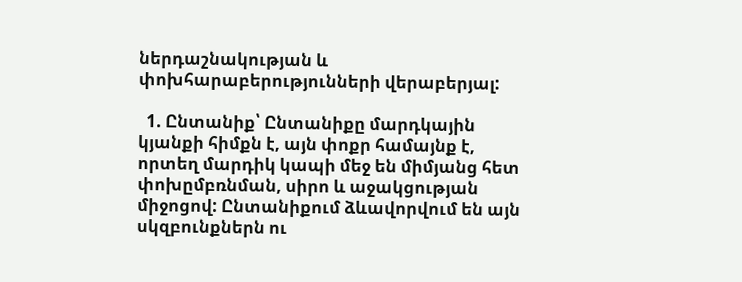ներդաշնակության և փոխհարաբերությունների վերաբերյալ:

  1. Ընտանիք՝ Ընտանիքը մարդկային կյանքի հիմքն է, այն փոքր համայնք է, որտեղ մարդիկ կապի մեջ են միմյանց հետ փոխըմբռնման, սիրո և աջակցության միջոցով: Ընտանիքում ձևավորվում են այն սկզբունքներն ու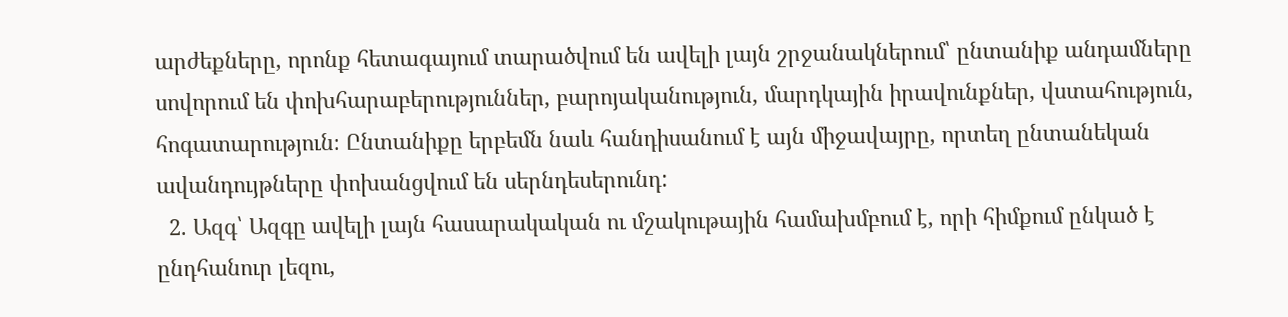արժեքները, որոնք հետագայում տարածվում են ավելի լայն շրջանակներում՝ ընտանիք անդամները սովորում են փոխհարաբերություններ, բարոյականություն, մարդկային իրավունքներ, վստահություն, հոգատարություն։ Ընտանիքը երբեմն նաև հանդիսանում է այն միջավայրը, որտեղ ընտանեկան ավանդույթները փոխանցվում են սերնդեսերունդ:
  2. Ազգ՝ Ազգը ավելի լայն հասարակական ու մշակութային համախմբում է, որի հիմքում ընկած է ընդհանուր լեզու,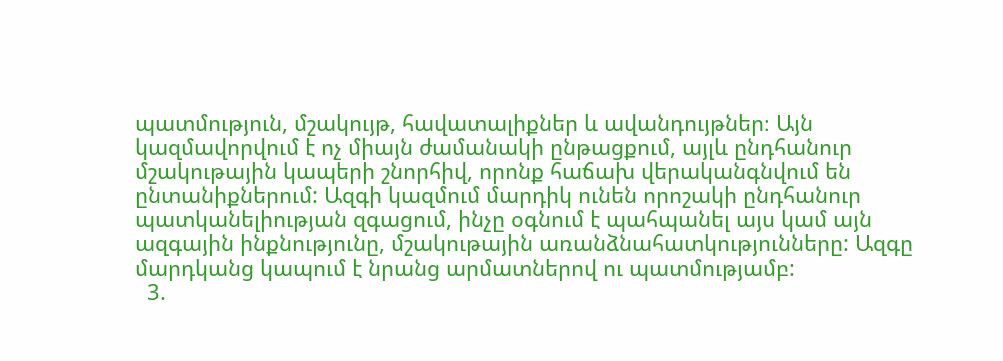պատմություն, մշակույթ, հավատալիքներ և ավանդույթներ։ Այն կազմավորվում է ոչ միայն ժամանակի ընթացքում, այլև ընդհանուր մշակութային կապերի շնորհիվ, որոնք հաճախ վերականգնվում են ընտանիքներում: Ազգի կազմում մարդիկ ունեն որոշակի ընդհանուր պատկանելիության զգացում, ինչը օգնում է պահպանել այս կամ այն ազգային ինքնությունը, մշակութային առանձնահատկությունները: Ազգը մարդկանց կապում է նրանց արմատներով ու պատմությամբ:
  3.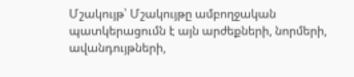Մշակույթ՝ Մշակույթը ամբողջական պատկերացումն է այն արժեքների, նորմերի, ավանդույթների,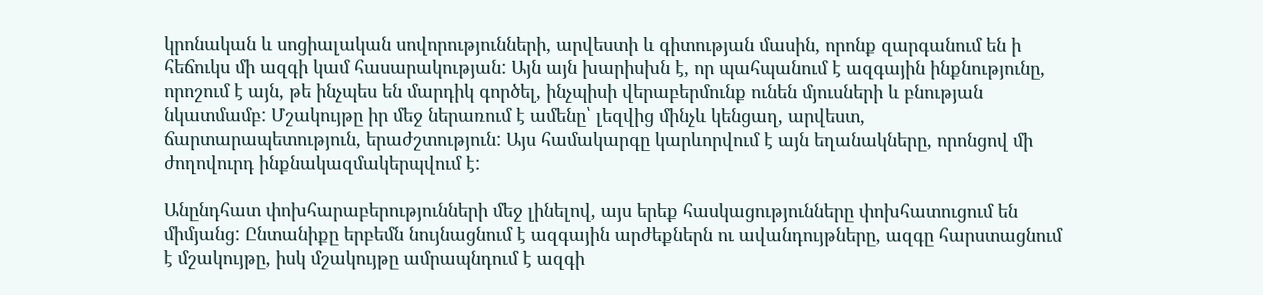կրոնական և սոցիալական սովորությունների, արվեստի և գիտության մասին, որոնք զարգանում են ի հեճուկս մի ազգի կամ հասարակության: Այն այն խարիսխն է, որ պահպանում է ազգային ինքնությունը, որոշում է այն, թե ինչպես են մարդիկ գործել, ինչպիսի վերաբերմունք ունեն մյուսների և բնության նկատմամբ: Մշակույթը իր մեջ ներառում է ամենը՝ լեզվից մինչև կենցաղ, արվեստ, ճարտարապետություն, երաժշտություն: Այս համակարգը կարևորվում է այն եղանակները, որոնցով մի ժողովուրդ ինքնակազմակերպվում է:

Անընդհատ փոխհարաբերությունների մեջ լինելով, այս երեք հասկացությունները փոխհատուցում են միմյանց: Ընտանիքը երբեմն նույնացնում է ազգային արժեքներն ու ավանդույթները, ազգը հարստացնում է մշակույթը, իսկ մշակույթը ամրապնդում է ազգի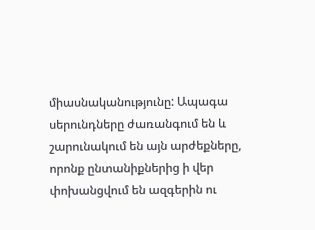միասնականությունը: Ապագա սերունդները ժառանգում են և շարունակում են այն արժեքները, որոնք ընտանիքներից ի վեր փոխանցվում են ազգերին ու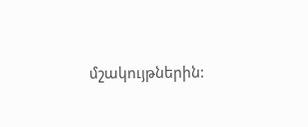մշակույթներին: